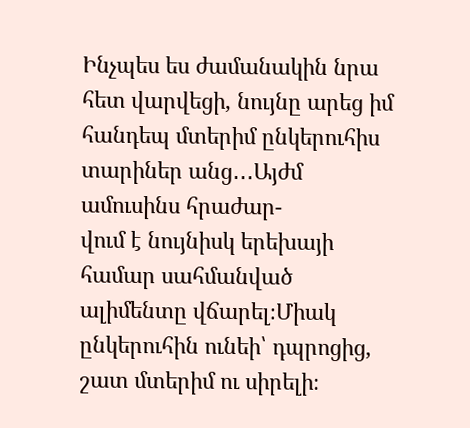Ինչպես ես ժամանակին նրա հետ վարվեցի, նույնը արեց իմ հանդեպ մտերիմ ընկերուհիս տարիներ անց․․․Այժմ ամուսինս հրաժար-
վում է նույնիսկ երեխայի համար սահմանված ալիմենտը վճարել։Միակ ընկերուհին ունեի՝ դպրոցից, շատ մտերիմ ու սիրելի։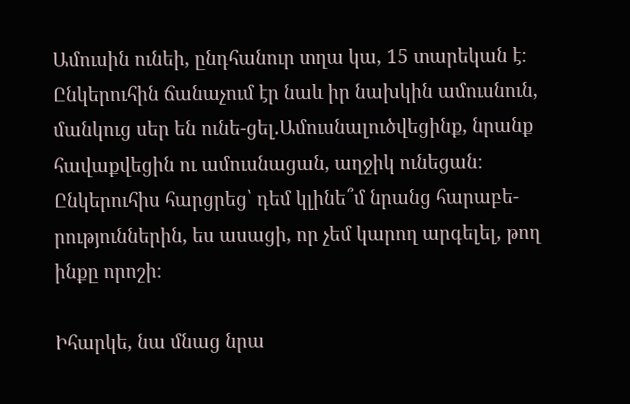Ամուսին ունեի, ընդհանուր տղա կա, 15 տարեկան է։ Ընկերուհին ճանաչում էր նաև իր նախկին ամուսնուն, մանկուց սեր են ունե-ցել.Ամուսնալուծվեցինք, նրանք հավաքվեցին ու ամուսնացան, աղջիկ ունեցան։ Ընկերուհիս հարցրեց՝ դեմ կլինե՞մ նրանց հարաբե-
րություններին, ես ասացի, որ չեմ կարող արգելել, թող ինքը որոշի։

Իհարկե, նա մնաց նրա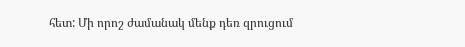հետ: Մի որոշ ժամանակ մենք դեռ զրուցում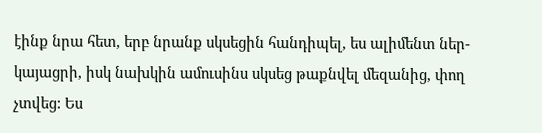էինք նրա հետ, երբ նրանք սկսեցին հանդիպել, ես ալիմենտ ներ-
կայացրի, իսկ նախկին ամուսինս սկսեց թաքնվել մեզանից, փող չտվեց: Ես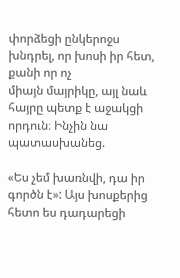փորձեցի ընկերոջս խնդրել, որ խոսի իր հետ, քանի որ ոչ
միայն մայրիկը, այլ նաև հայրը պետք է աջակցի որդուն։ Ինչին նա պատասխանեց.

«Ես չեմ խառնվի, դա իր գործն է»: Այս խոսքերից հետո ես դադարեցի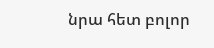նրա հետ բոլոր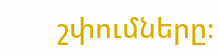շփումները։